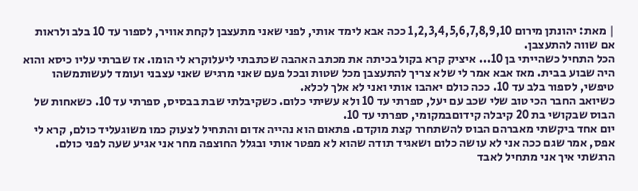| מאת: יהונתן מירום 1,2,3,4,5,6,7,8,9,10 ככה אבא לימד אותי, לפני שאני מתעצבן לקחת אוויר, לספור עד 10 בלב ולראות אם שווה להתעצבן.
הכל התחיל כשהייתי בן 10... איציק קרא בקול בכיתה את מכתב האהבה שכתבתי ליעלוקרא לי הומו. אז שברתי עליו כיסא והוא היה שבוע בבית. מאז אבא אמר לי שלא צריך להתעצבן מכל שטות ובכל פעם שאני מרגיש שאני עצבני ועומד לעשותמשהו טיפשי, לספור בלב עד 10. ככה כולם יאהבו אותי ואני לא אלך לכלא.
כשיואב החבר הכי טוב שלי שכב עם יעל, ספרתי עד 10 ולא עשיתי כלום. כשקיבלתי שבת בבסיס, ספרתי עד 10. כשאחות של הבוס שבקושי בת 20 קיבלה קידוםבמקומי, ספרתי עד 10.
יום אחד ביקשתי מאברהם הבוס להשתחרר קצת מוקדם. פתאום הוא נהייה אדום והתחיל לצעוק כמו משוגעליד כולם, קרא לי אפס, אמר שגם ככה אני לא עושה כלום ושאגיד תודה שהוא לא מפטר אותי ובגלל החוצפה מחר אני אגיע שעה לפני כולם. הרגשתי איך אני מתחיל לאבד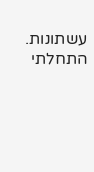עשתונות. התחלתי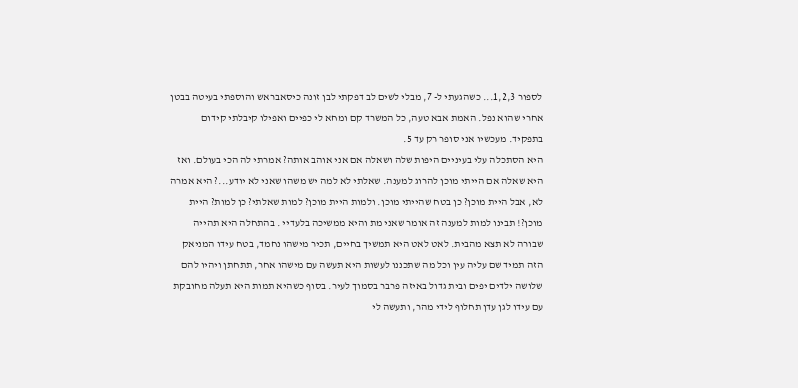לספור 1,2,3... כשהגעתי ל- 7, מבלי לשים לב דפקתי לבן זונה כיסאבראש והוספתי בעיטה בבטן אחרי שהוא נפל. האמת אבא טעה, כל המשרד קם ומחא לי כפיים ואפילו קיבלתי קידום בתפקיד. מעכשיו אני סופר רק עד 5.
היא הסתכלה עלי בעיניים היפות שלה ושאלה אם אני אוהב אותה? אמרתי לה הכי בעולם. ואז היא שאלה אם הייתי מוכן להרוג למענה. שאלתי לא למה יש משהו שאני לא יודע...? היא אמרה לא, אבל היית מוכן? כן בטח שהייתי מוכן. ולמות היית מוכן? למות שאלתי? כן למות? היית מוכן?! תבינו למות למענה זה אומר שאני מת והיא ממשיכה בלעדיי . בהתחלה היא תהייה שבורה לא תצא מהבית. לאט לאט היא תמשיך בחיים, תכיר מישהו נחמד, בטח עידו המניאק הזה תמיד שם עליה עין וכל מה שתכננו לעשות היא תעשה עם מישהו אחר, תתחתן ויהיו להם שלושה ילדים יפים ובית גדול באיזה פרבר בסמוך לעיר. בסוף כשהיא תמות היא תעלה מחובקת עם עידו לגן עדן תחלוף לידי מהר, ותעשה לי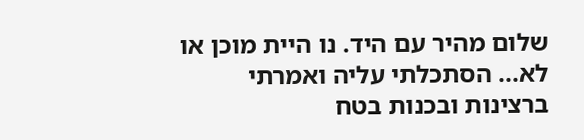שלום מהיר עם היד. נו היית מוכן או לא... הסתכלתי עליה ואמרתי ברצינות ובכנות בטח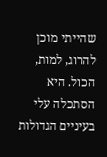שהייתי מוכן להרוג, למות, הכול. היא הסתכלה עלי בעיניים הגדולות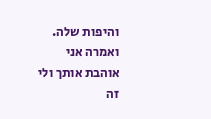והיפות שלה. ואמרה אני אוהבת אותך ולי זה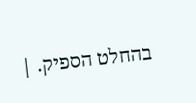בהחלט הספיק. |